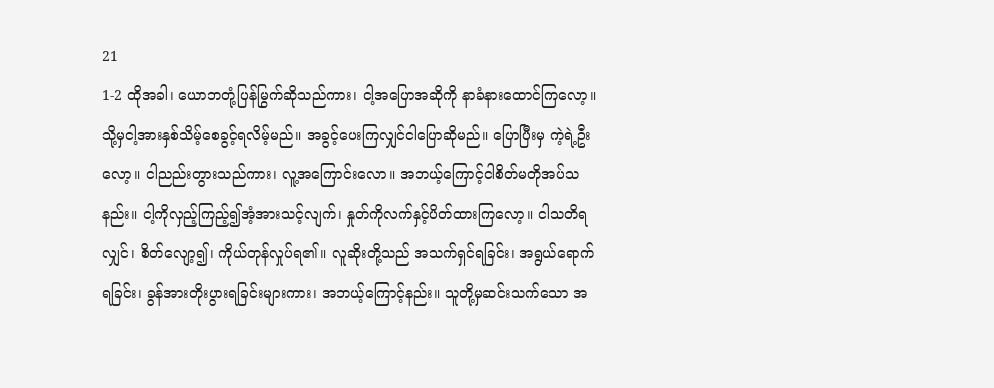21
1-2 ထိုအခါ၊ ယောဘတုံ့ပြန်မြွက်ဆိုသည်ကား၊ ငါ့အပြောအဆိုကို နာခံနားထောင်ကြလော့။ သို့မှငါ့အားနှစ်သိမ့်စေခွင့်ရလိမ့်မည်။ အခွင့်ပေးကြလျှင်ငါပြောဆိုမည်။ ပြောပြီးမှ ကဲ့ရဲ့ဦးလော့။ ငါညည်းတွားသည်ကား၊ လူ့အကြောင်းလော။ အဘယ့်ကြောင့်ငါစိတ်မတိုအပ်သနည်း။ ငါ့ကိုလှည့်ကြည့်၍အံ့အားသင့်လျက်၊ နှုတ်ကိုလက်နှင့်ပိတ်ထားကြလော့။ ငါသတိရလျှင်၊ စိတ်လျော့၍၊ ကိုယ်တုန်လှုပ်ရ၏။ လူဆိုးတို့သည် အသက်ရှင်ရခြင်း၊ အရွယ်ရောက်ရခြင်း၊ ခွန်အားတိုးပွားရခြင်းများကား၊ အဘယ့်ကြောင့်နည်း။ သူတို့မှဆင်းသက်သော အ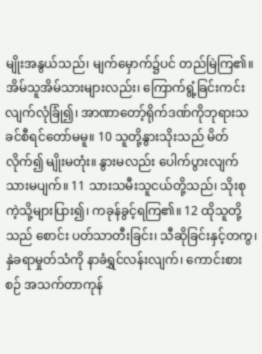မျိုးအနွယ်သည်၊ မျက်မှောက်၌ပင် တည်မြဲကြ၏။ အိမ်သူအိမ်သားများလည်း၊ ကြောက်ရွံ့ခြင်းကင်းလျက်လုံခြုံ၍၊ အာဏာတော့်ရိုက်ဒဏ်ကိုဘုရားသခင်စီရင်တော်မမူ။ 10 သူတို့နွားသိုးသည် မိတ်လိုက်၍ မျိုးမတုံး။ နွားမလည်း ပေါက်ပွားလျက် သားမပျက်။ 11 သားသမီးသူငယ်တို့သည်၊ သိုးစုကဲ့သို့များပြား၍၊ ကခုန်ခွင့်ရကြ၏။ 12 ထိုသူတို့သည် စောင်း ပတ်သာတီးခြင်း၊ သီဆိုခြင်းနှင့်တကွ၊ နှဲခရာမှုတ်သံကို နာခံရွှင်လန်းလျက်၊ ကောင်းစားစဉ် အသက်တာကုန်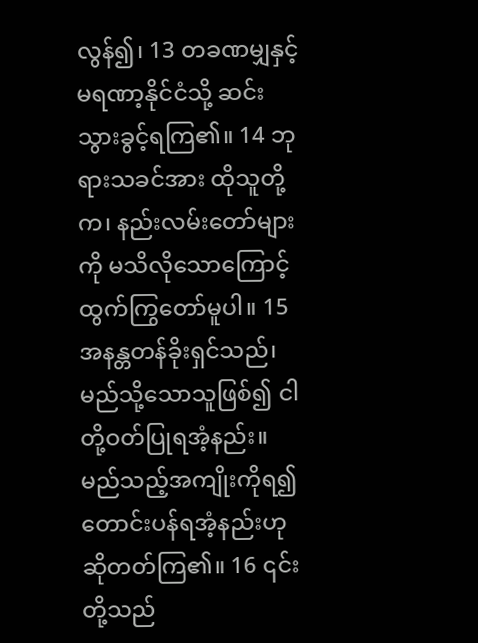လွန်၍၊ 13 တခဏမျှနှင့် မရဏာ့နိုင်ငံသို့ ဆင်းသွားခွင့်ရကြ၏။ 14 ဘုရားသခင်အား ထိုသူတို့က၊ နည်းလမ်းတော်များကို မသိလိုသောကြောင့်ထွက်ကြွတော်မူပါ။ 15 အနန္တတန်ခိုးရှင်သည်၊ မည်သို့သောသူဖြစ်၍ ငါတို့ဝတ်ပြုရအံ့နည်း။ မည်သည့်အကျိုးကိုရ၍ တောင်းပန်ရအံ့နည်းဟု ဆိုတတ်ကြ၏။ 16 ၎င်းတို့သည်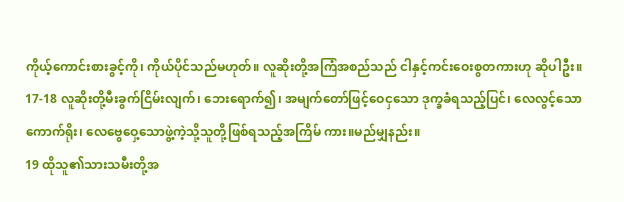ကိုယ့်ကောင်းစားခွင့်ကို၊ ကိုယ်ပိုင်သည်မဟုတ်။ လူဆိုးတို့အကြံအစည်သည် ငါနှင့်ကင်းဝေးစွတကားဟု ဆိုပါဦး။ 17-18 လူဆိုးတို့မီးခွက်ငြိမ်းလျက်၊ ဘေးရောက်၍၊ အမျက်တော်ဖြင့်ဝေငှသော ဒုက္ခခံရသည့်ပြင်၊ လေလွင့်သောကောက်ရိုး၊ လေဗွေဝှေ့သောဖွဲ့ကဲ့သို့သူတို့ဖြစ်ရသည့်အကြိမ် ကား။မည်မျှနည်း။
19 ထိုသူ၏သားသမီးတို့အ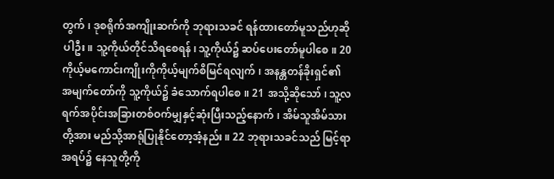တွက်၊ ဒုစရိုက်အကျိုးဆက်ကို ဘုရားသခင် ရန်ထားတော်မူသည်ဟုဆိုပါဦး။ သူ့ကိုယ်တိုင်သိရစေရန်၊ သူ့ကိုယ်၌ ဆပ်ပေးတော်မူပါစေ။ 20 ကိုယ့်မကောင်းကျိုးကိုကိုယ့်မျက်စိမြင်ရလျက်၊ အနန္တတန်ခိုးရှင်၏ အမျက်တော်ကို သူ့ကိုယ်၌ ခံသောက်ရပါစေ။ 21 အသို့ဆိုသော်၊ သူ့လရက်အပိုင်းအခြားတစ်ဝက်မျှနှင့်ဆုံးပြီးသည့်နောက်၊ အိမ်သူအိမ်သားတို့အား မည်သို့အာရုံပြုနိုင်တော့အံ့နည်း။ 22 ဘုရားသခင်သည် မြင့်ရာအရပ်၌ နေသူတို့ကို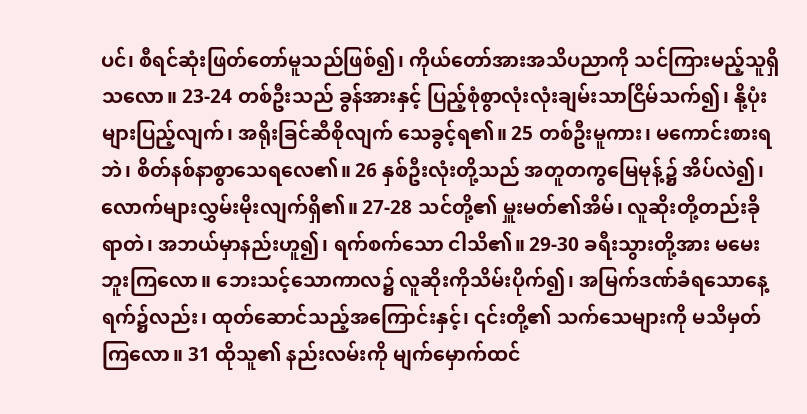ပင်၊ စီရင်ဆုံးဖြတ်တော်မူသည်ဖြစ်၍၊ ကိုယ်တော်အားအသိပညာကို သင်ကြားမည့်သူရှိသလော။ 23-24 တစ်ဦးသည် ခွန်အားနှင့် ပြည့်စုံစွာလုံးလုံးချမ်းသာငြိမ်သက်၍၊ နို့ပုံးများပြည့်လျက်၊ အရိုးခြင်ဆီစိုလျက် သေခွင့်ရ၏။ 25 တစ်ဦးမူကား၊ မကောင်းစားရဘဲ၊ စိတ်နစ်နာစွာသေရလေ၏။ 26 နှစ်ဦးလုံးတို့သည် အတူတကွမြေမုန့်၌ အိပ်လဲ၍၊ လောက်များလွှမ်းမိုးလျက်ရှိ၏။ 27-28 သင်တို့၏ မှူးမတ်၏အိမ်၊ လူဆိုးတို့တည်းခိုရာတဲ၊ အဘယ်မှာနည်းဟူ၍၊ ရက်စက်သော ငါသိ၏။ 29-30 ခရီးသွားတို့အား မမေးဘူးကြလော။ ဘေးသင့်သောကာလ၌ လူဆိုးကိုသိမ်းပိုက်၍၊ အမြက်ဒဏ်ခံရသောနေ့ရက်၌လည်း၊ ထုတ်ဆောင်သည့်အကြောင်းနှင့်၊ ၎င်းတို့၏ သက်သေများကို မသိမှတ်ကြလော။ 31 ထိုသူ၏ နည်းလမ်းကို မျက်မှောက်ထင်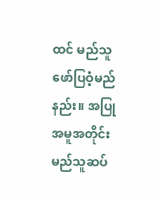ထင် မည်သူဖော်ပြဝံ့မည်နည်း။ အပြုအမူအတိုင်းမည်သူဆပ်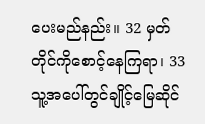ပေးမည်နည်း။ 32 မှတ်တိုင်ကိုစောင့်နေကြရာ၊ 33 သူ့အပေါ်တွင်ချိုင့်မြေဆိုင်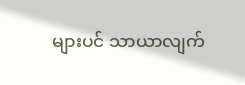များပင် သာယာလျက်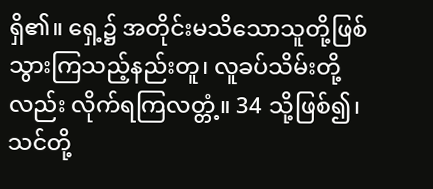ရှိ၏။ ရှေ့၌ အတိုင်းမသိသောသူတို့ဖြစ်သွားကြသည့်နည်းတူ၊ လူခပ်သိမ်းတို့လည်း လိုက်ရကြလတ္တံ့။ 34 သို့ဖြစ်၍၊ သင်တို့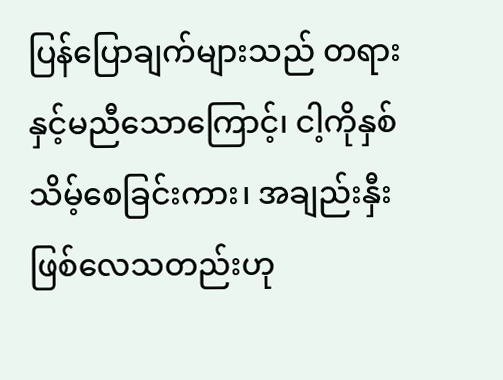ပြန်ပြောချက်များသည် တရားနှင့်မညီသောကြောင့်၊ ငါ့ကိုနှစ်သိမ့်စေခြင်းကား၊ အချည်းနှီးဖြစ်လေသတည်းဟု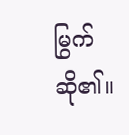မြွက်ဆို၏။